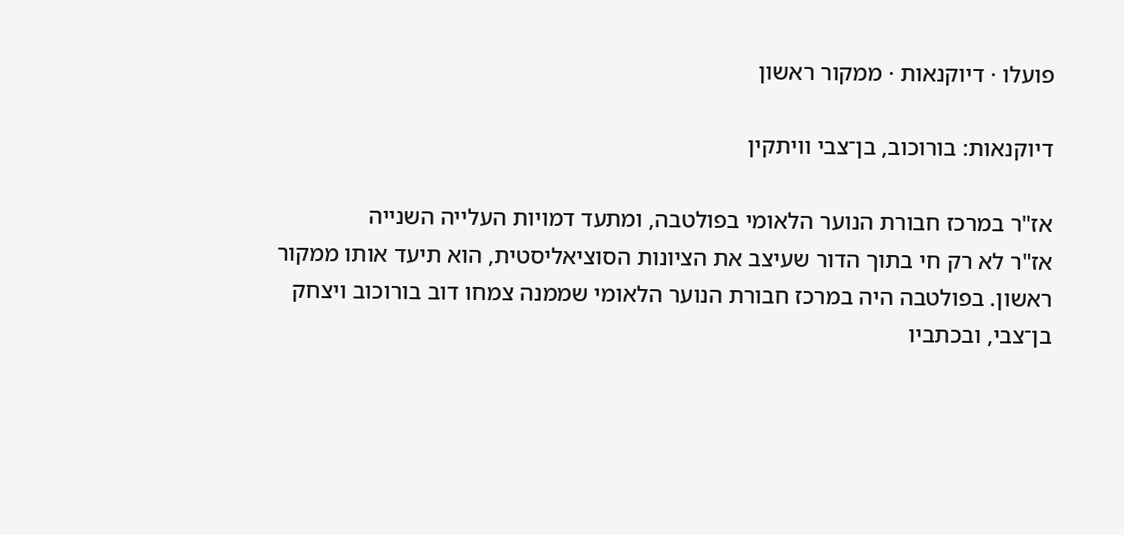פועלו · דיוקנאות · ממקור ראשון

דיוקנאות: בורוכוב, בן־צבי וויתקין

אז"ר במרכז חבורת הנוער הלאומי בפולטבה, ומתעד דמויות העלייה השנייה
אז"ר לא רק חי בתוך הדור שעיצב את הציונות הסוציאליסטית, הוא תיעד אותו ממקור ראשון. בפולטבה היה במרכז חבורת הנוער הלאומי שממנה צמחו דוב בורוכוב ויצחק בן־צבי, ובכתביו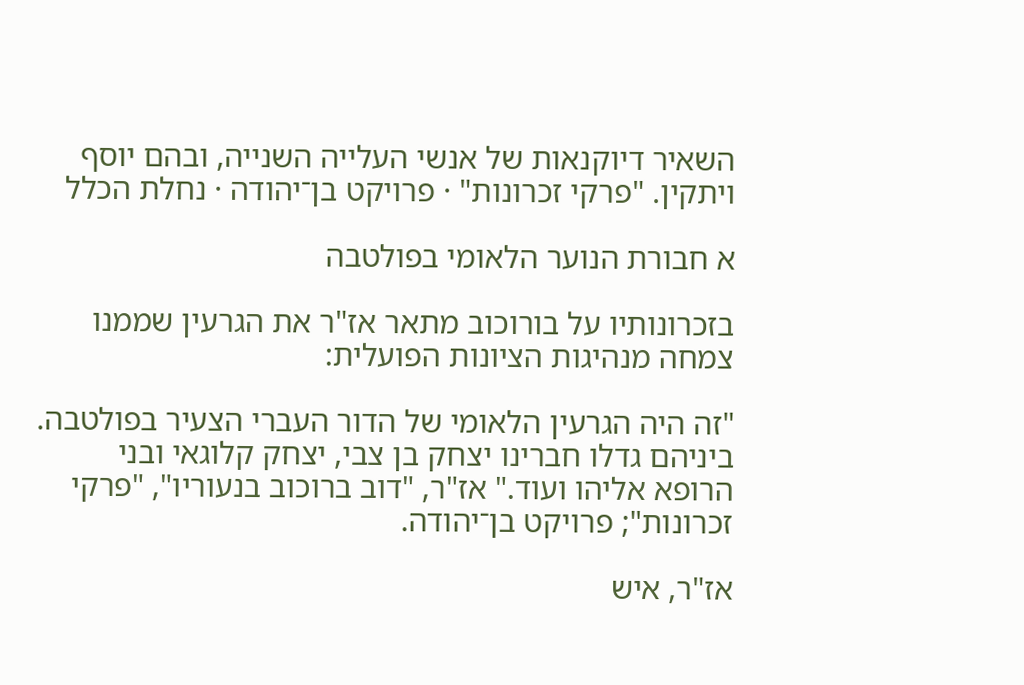השאיר דיוקנאות של אנשי העלייה השנייה, ובהם יוסף ויתקין. "פרקי זכרונות" · פרויקט בן־יהודה · נחלת הכלל

א חבורת הנוער הלאומי בפולטבה

בזכרונותיו על בורוכוב מתאר אז"ר את הגרעין שממנו צמחה מנהיגות הציונות הפועלית:

"זה היה הגרעין הלאומי של הדור העברי הצעיר בפולטבה. ביניהם גדלו חברינו יצחק בן צבי, יצחק קלוגאי ובני הרופא אליהו ועוד." אז"ר, "דוב ברוכוב בנעוריו", "פרקי זכרונות"; פרויקט בן־יהודה.

אז"ר, איש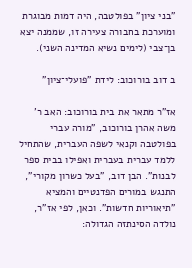"בני ציון" בפולטבה, היה דמות מבוגרת ומוערכת בחבורה צעירה זו, שממנה יצא בן־צבי (לימים נשיא המדינה השני).

ב דוב בורוכוב: לידת "פועלי־ציון"

אז"ר מתאר את בית בורוכוב: האב ר' משה אהרן בורוכוב, "מורה עברי בפולטבה וקנאי לשפה העברית, שהתחיל ללמד עברית בעברית ואפילו בבית ספר לבנות". הבן דוב, "בעל כשרון מקורי", התנגש במורים הפדנטיים והמציא "תיאוריות חדשות". וכאן, לפי אז"ר, נולדה הסינתזה הגדולה: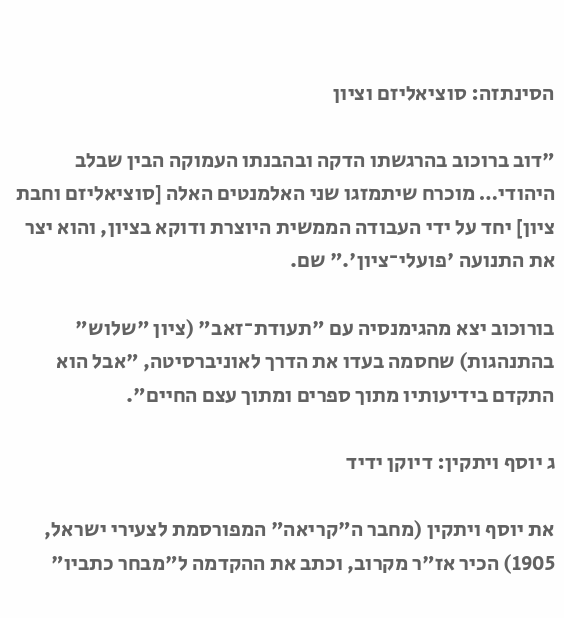הסינתזה: סוציאליזם וציון

"דוב ברוכוב בהרגשתו הדקה ובהבנתו העמוקה הבין שבלב היהודי… מוכרח שיתמזגו שני האלמנטים האלה [סוציאליזם וחבת ציון] יחד על ידי העבודה הממשית היוצרת ודוקא בציון, והוא יצר את התנועה 'פועלי־ציון'." שם.

בורוכוב יצא מהגימנסיה עם "תעודת־זאב" (ציון "שלוש" בהתנהגות) שחסמה בעדו את הדרך לאוניברסיטה, "אבל הוא התקדם בידיעותיו מתוך ספרים ומתוך עצם החיים".

ג יוסף ויתקין: דיוקן ידיד

את יוסף ויתקין (מחבר ה"קריאה" המפורסמת לצעירי ישראל, 1905) הכיר אז"ר מקרוב, וכתב את ההקדמה ל"מבחר כתביו"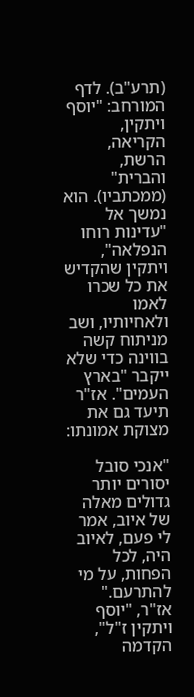(תרע"ב). לדף המורחב: "יוסף ויתקין, הקריאה, הרשת, והברית" (ממכתביו). הוא נמשך אל "עדינות רוחו הנפלאה", ויתקין שהקדיש את כל שכרו לאמו ולאחיותיו, ושב מניתוח קשה בווינה כדי שלא ייקבר "בארץ העמים". אז"ר תיעד גם את מצוקת אמונתו:

"אנכי סובל יסורים יותר גדולים מאלה של איוב, אמר לי פעם, לאיוב היה, לכל הפחות, על מי להתרעם." אז"ר, "יוסף ויתקין ז"ל", הקדמה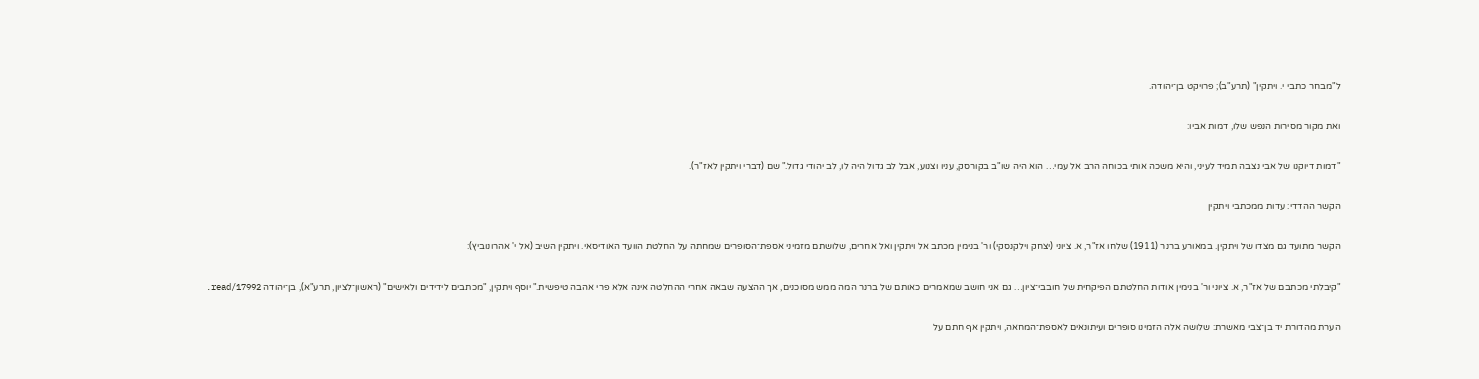ל"מבחר כתבי י. ויתקין" (תרע"ב); פרויקט בן־יהודה.

ואת מקור מסירות הנפש שלו, דמות אביו:

"דמות דיוקנו של אבי נצבה תמיד לעיני, והיא משכה אותי בכוחה הרב אל עמי… הוא היה שו"ב בקורסק, עניו וצנוע, אבל לב גדול היה לו, לב יהודי גדול." שם (דברי ויתקין לאז"ר).

הקשר ההדדי: עדות ממכתבי ויתקין

הקשר מתועד גם מצדו של ויתקין. במאורע ברנר (1911) שלחו אז"ר, א. ציוני (יצחק וילקנסקי) ור' בנימין מכתב אל ויתקין ואל אחרים, שלושתם מזמיני אספת־הסופרים שמחתה על החלטת הוועד האודיסאי. ויתקין השיב (אל י' אהרונוביץ):

"קיבלתי מכתבם של אז"ר, א. ציוני ור' בנימין אודות החלטתם הפיקחית של חובבי־ציון… גם אני חושב שמאמרים כאותם של ברנר המה ממש מסוכנים, אך ההצעה שבאה אחרי ההחלטה אינה אלא פרי אהבה טיפשית." יוסף ויתקין, "מכתבים לידידים ולאישים" (ראשון־לציון, תרע"א), בן־יהודה read/17992.

הערת מהדורת יד בן־צבי מאשרת: שלושה אלה הזמינו סופרים ועיתונאים לאספת־המחאה, ויתקין אף חתם על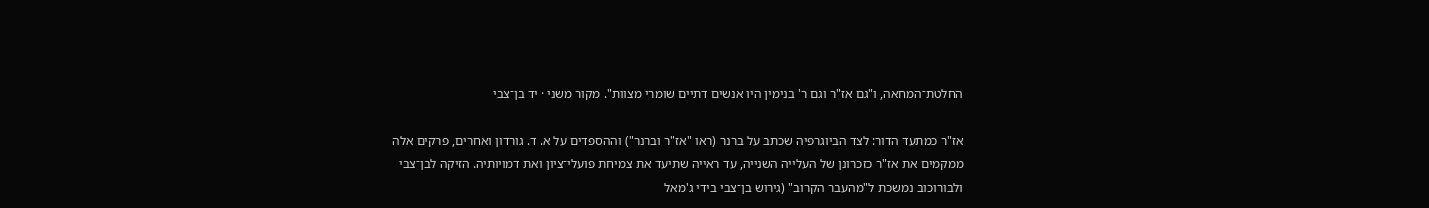החלטת־המחאה, ו"גם אז"ר וגם ר' בנימין היו אנשים דתיים שומרי מצוות". מקור משני · יד בן־צבי

אז"ר כמתעד הדור: לצד הביוגרפיה שכתב על ברנר (ראו "אז"ר וברנר") וההספדים על א. ד. גורדון ואחרים, פרקים אלה ממקמים את אז"ר כזכרונן של העלייה השנייה, עד ראייה שתיעד את צמיחת פועלי־ציון ואת דמויותיה. הזיקה לבן־צבי ולבורוכוב נמשכת ל"מהעבר הקרוב" (גירוש בן־צבי בידי ג'מאל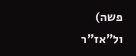פשה) ול"אז"ר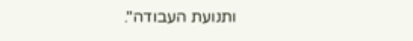ותנועת העבודה".